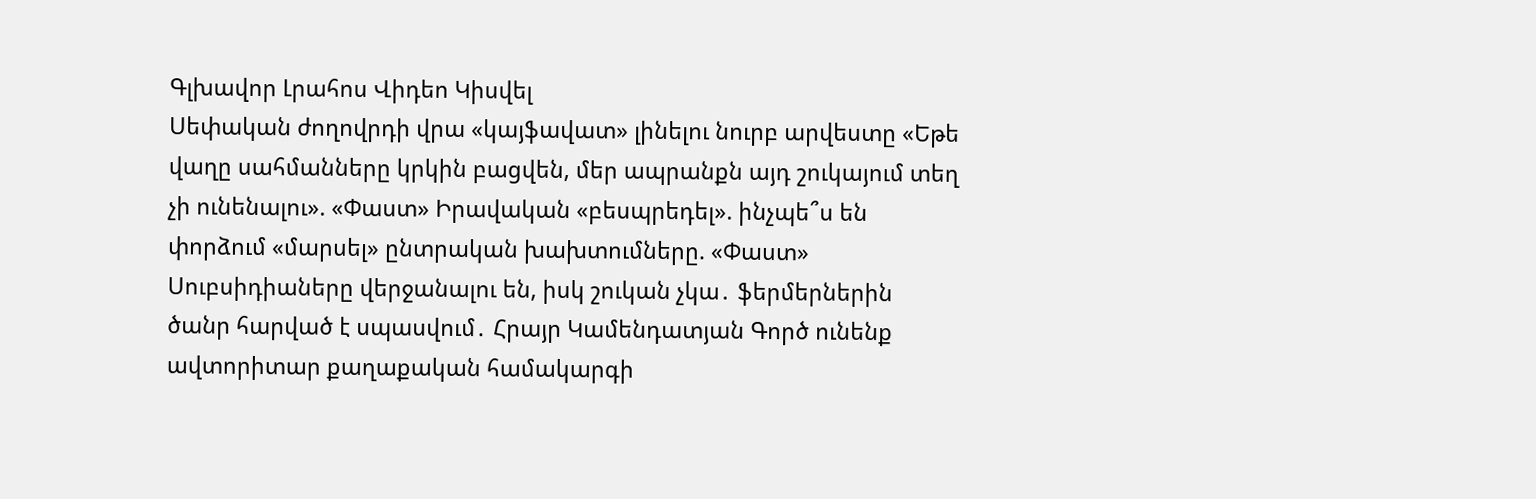Գլխավոր Լրահոս Վիդեո Կիսվել
Սեփական ժողովրդի վրա «կայֆավատ» լինելու նուրբ արվեստը «Եթե վաղը սահմանները կրկին բացվեն, մեր ապրանքն այդ շուկայում տեղ չի ունենալու». «Փաստ» Իրավական «բեսպրեդել». ինչպե՞ս են փորձում «մարսել» ընտրական խախտումները. «Փաստ» Սուբսիդիաները վերջանալու են, իսկ շուկան չկա․ ֆերմերներին ծանր հարված է սպասվում․ Հրայր Կամենդատյան Գործ ունենք ավտորիտար քաղաքական համակարգի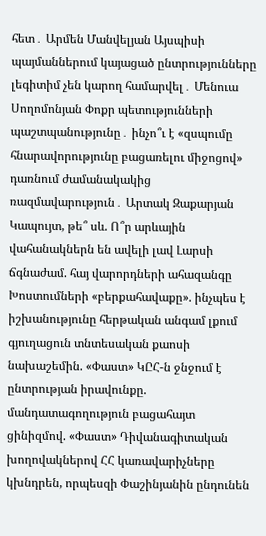հետ․ Արմեն Մանվելյան Այսպիսի պայմաններում կայացած ընտրությունները լեգիտիմ չեն կարող համարվել․ Մենուա Սողոմոնյան Փոքր պետությունների պաշտպանությունը․ ինչո՞ւ է «զսպումը հնարավորությունը բացառելու միջոցով» դառնում ժամանակակից ռազմավարություն․ Արտակ Զաքարյան Կապույտ, թե՞ սև. Ո՞ր արևային վահանակներն են ավելի լավ Լարսի ճգնաժամ. հայ վարորդների ահազանգը Խոստումների «բերքահավաքը». ինչպես է իշխանությունը հերթական անգամ լքում գյուղացուն տնտեսական քաոսի նախաշեմին. «Փաստ» ԿԸՀ-ն ջնջում է ընտրության իրավունքը. մանդատագողություն բացահայտ ցինիզմով. «Փաստ» Դիվանագիտական խողովակներով ՀՀ կառավարիչները կխնդրեն, որպեսզի Փաշինյանին ընդունեն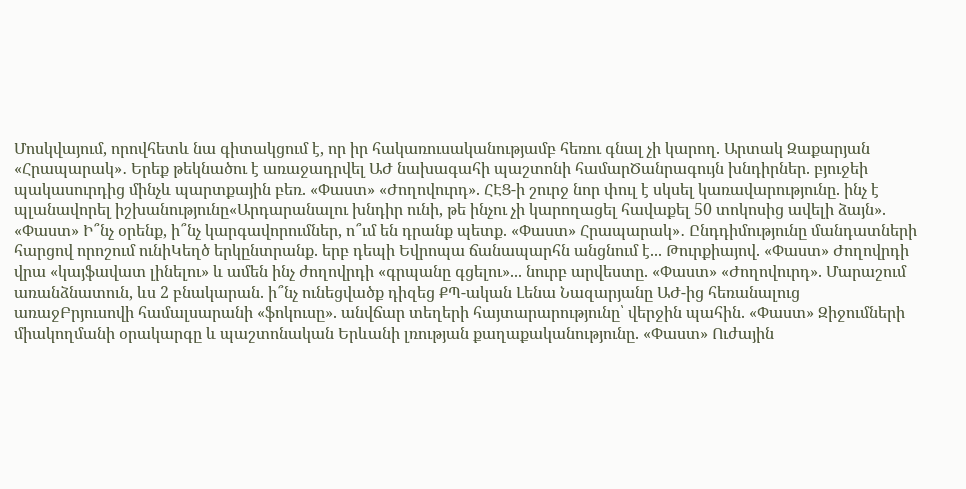Մոսկվայում, որովհետև նա գիտակցում է, որ իր հակառուսականությամբ հեռու գնալ չի կարող. Արտակ Զաքարյան
«Հրապարակ»․ Երեք թեկնածու է առաջադրվել ԱԺ նախագահի պաշտոնի համարԾանրագույն խնդիրներ. բյուջեի պակասուրդից մինչև պարտքային բեռ. «Փաստ» «Ժողովուրդ». ՀԷՑ-ի շուրջ նոր փուլ է սկսել կառավարությունը. ինչ է պլանավորել իշխանությունը«Արդարանալու խնդիր ունի, թե ինչու չի կարողացել հավաքել 50 տոկոսից ավելի ձայն». «Փաստ» Ի՞նչ օրենք, ի՞նչ կարգավորումներ, ո՞ւմ են դրանք պետք. «Փաստ» Հրապարակ»․ Ընդդիմությունը մանդատների հարցով որոշում ունիԿեղծ երկընտրանք. երբ դեպի Եվրոպա ճանապարհն անցնում է... Թուրքիայով. «Փաստ» Ժողովրդի վրա «կայֆավատ լինելու» և ամեն ինչ ժողովրդի «գրպանը գցելու»... նուրբ արվեստը. «Փաստ» «Ժողովուրդ». Մարաշում առանձնատուն, ևս 2 բնակարան. ի՞նչ ունեցվածք դիզեց ՔՊ-ական Լենա Նազարյանը ԱԺ-ից հեռանալուց առաջԲրյուսովի համալսարանի «ֆոկուսը». անվճար տեղերի հայտարարությունը՝ վերջին պահին. «Փաստ» Զիջումների միակողմանի օրակարգը և պաշտոնական Երևանի լռության քաղաքականությունը. «Փաստ» Ուժային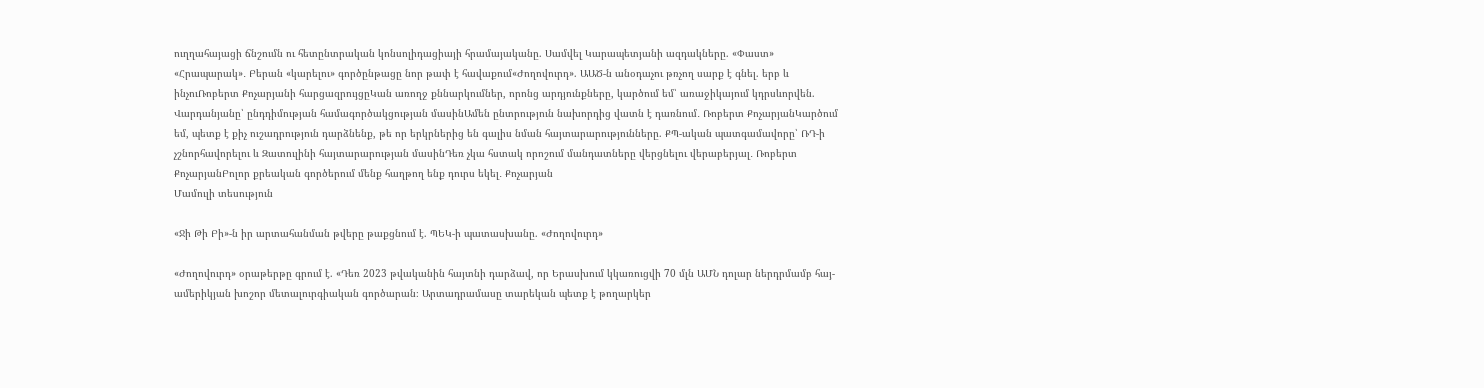ուղղահայացի ճնշումն ու հետընտրական կոնսոլիդացիայի հրամայականը. Սամվել Կարապետյանի ազդակները. «Փաստ» «Հրապարակ»․ Բերան «կարելու» գործընթացը նոր թափ է հավաքում«Ժողովուրդ». ԱԱԾ-ն անօդաչու թռչող սարք է գնել. երբ և ինչուՌոբերտ Քոչարյանի հարցազրույցըԿան առողջ քննարկումներ, որոնց արդյունքները, կարծում եմ՝ առաջիկայում կդրսևորվեն. Վարդանյանը՝ ընդդիմության համագործակցության մասինԱմեն ընտրություն նախորդից վատն է դառնում․ Ռոբերտ ՔոչարյանԿարծում եմ, պետք է քիչ ուշադրություն դարձնենք, թե որ երկրներից են գալիս նման հայտարարությունները. ՔՊ-ական պատգամավորը՝ ՌԴ-ի չշնորհավորելու և Զատուլինի հայտարարության մասինԴեռ չկա հստակ որոշում մանդատները վերցնելու վերաբերյալ․ Ռոբերտ ՔոչարյանԲոլոր քրեական գործերում մենք հաղթող ենք դուրս եկել․ Քոչարյան
Մամուլի տեսություն

«Ջի Թի Բի»-ն իր արտահանման թվերը թաքցնում է. ՊԵԿ-ի պատասխանը. «Ժողովուրդ»

«Ժողովուրդ» օրաթերթը գրում է. «Դեռ 2023 թվականին հայտնի դարձավ, որ Երասխում կկառուցվի 70 մլն ԱՄՆ դոլար ներդրմամբ հայ-ամերիկյան խոշոր մետալուրգիական գործարան։ Արտադրամասը տարեկան պետք է թողարկեր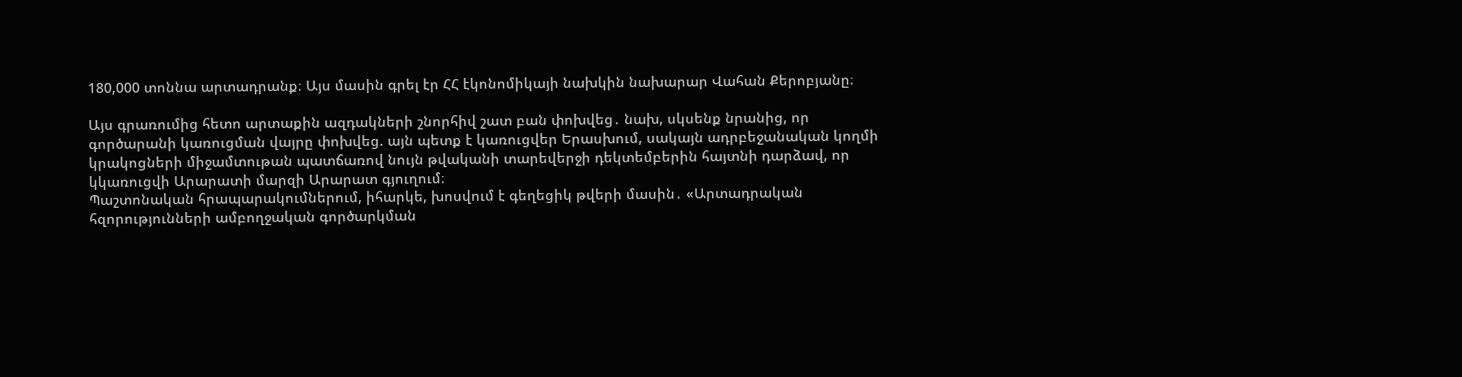180,000 տոննա արտադրանք։ Այս մասին գրել էր ՀՀ էկոնոմիկայի նախկին նախարար Վահան Քերոբյանը։

Այս գրառումից հետո արտաքին ազդակների շնորհիվ շատ բան փոխվեց․ նախ, սկսենք նրանից, որ գործարանի կառուցման վայրը փոխվեց. այն պետք է կառուցվեր Երասխում, սակայն ադրբեջանական կողմի կրակոցների միջամտութան պատճառով նույն թվականի տարեվերջի դեկտեմբերին հայտնի դարձավ, որ կկառուցվի Արարատի մարզի Արարատ գյուղում։
Պաշտոնական հրապարակումներում, իհարկե, խոսվում է գեղեցիկ թվերի մասին․ «Արտադրական հզորությունների ամբողջական գործարկման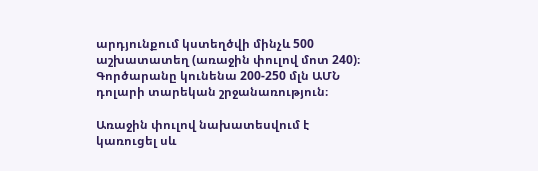արդյունքում կստեղծվի մինչև 500 աշխատատեղ (առաջին փուլով մոտ 240)։ Գործարանը կունենա 200-250 մլն ԱՄՆ դոլարի տարեկան շրջանառություն։

Առաջին փուլով նախատեսվում է կառուցել սև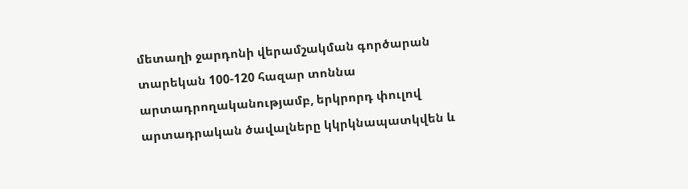մետաղի ջարդոնի վերամշակման գործարան տարեկան 100-120 հազար տոննա արտադրողականությամբ, երկրորդ փուլով արտադրական ծավալները կկրկնապատկվեն և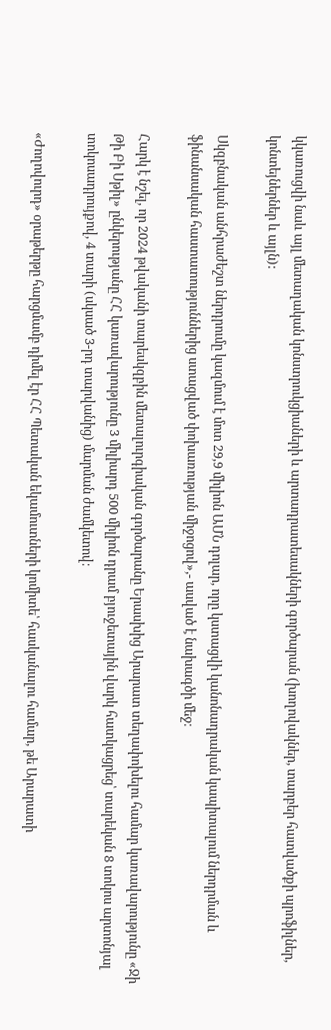կկառուցվի նաև այլ մետաղական կոնստրուկցիաների և արտադրատեսակների գործարան (խողովակներ, տարբեր հատվածքի պրոֆիլներ, կոնտեյներներ և այլն):

Սկզբնական անհրաժեշտ ներդրումը կազմում է մոտ 29,9 միլիոն ԱՄՆ դոլար, որը կստացվի կանոնադրական կապիտալում ներդրման և ֆինանսական հաստատություններից ստացված փոխառության միջոցով»,- ասված է նախագծի մեջ։

Հարկ է նշել, որ 2024 թվականի տարեսկզբին մետալուրգիական գործարանը Երասխից Արարատ տեղափոխելու համար կառավարությունը «Ջի Թի Բի Սթիլ» ընկերությանը ՀՀ կառավարությունը 3 միլիարդ 500 միլիոն դրամ բյուջետային վարկ հատկացրեց՝ տարեկան 8 տոկոս արտոնյալ տոկոսադրույքով, 4 տարի (սկսած 3-րդ տարվանից) մարման ժամկետով։

«Ժողովուրդ» օրաթերթը հարցմամբ դիմել էր ՀՀ Պետական եկամուտների կոմիտե՝ հասկանալու համար, թե Արարատի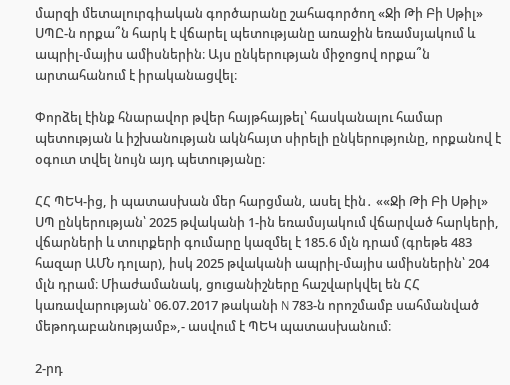մարզի մետալուրգիական գործարանը շահագործող «Ջի Թի Բի Սթիլ» ՍՊԸ-ն որքա՞ն հարկ է վճարել պետությանը առաջին եռամսյակում և ապրիլ-մայիս ամիսներին։ Այս ընկերության միջոցով որքա՞ն արտահանում է իրականացվել։

Փորձել էինք հնարավոր թվեր հայթհայթել՝ հասկանալու համար պետության և իշխանության ակնհայտ սիրելի ընկերությունը, որքանով է օգուտ տվել նույն այդ պետությանը։

ՀՀ ՊԵԿ-ից, ի պատասխան մեր հարցման, ասել էին․ ««Ջի Թի Բի Սթիլ» ՍՊ ընկերության՝ 2025 թվականի 1-ին եռամսյակում վճարված հարկերի, վճարների և տուրքերի գումարը կազմել է 185.6 մլն դրամ (գրեթե 483 հազար ԱՄՆ դոլար), իսկ 2025 թվականի ապրիլ-մայիս ամիսներին՝ 204 մլն դրամ։ Միաժամանակ, ցուցանիշները հաշվարկվել են ՀՀ կառավարության՝ 06.07.2017 թականի N 783-ն որոշմամբ սահմանված մեթոդաբանությամբ»,- ասվում է ՊԵԿ պատասխանում։

2-րդ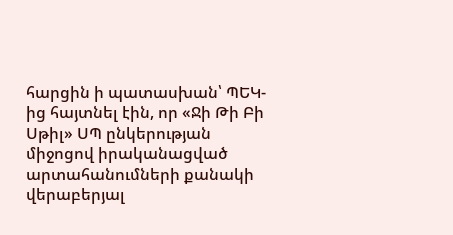հարցին ի պատասխան՝ ՊԵԿ-ից հայտնել էին, որ «Ջի Թի Բի Սթիլ» ՍՊ ընկերության միջոցով իրականացված արտահանումների քանակի վերաբերյալ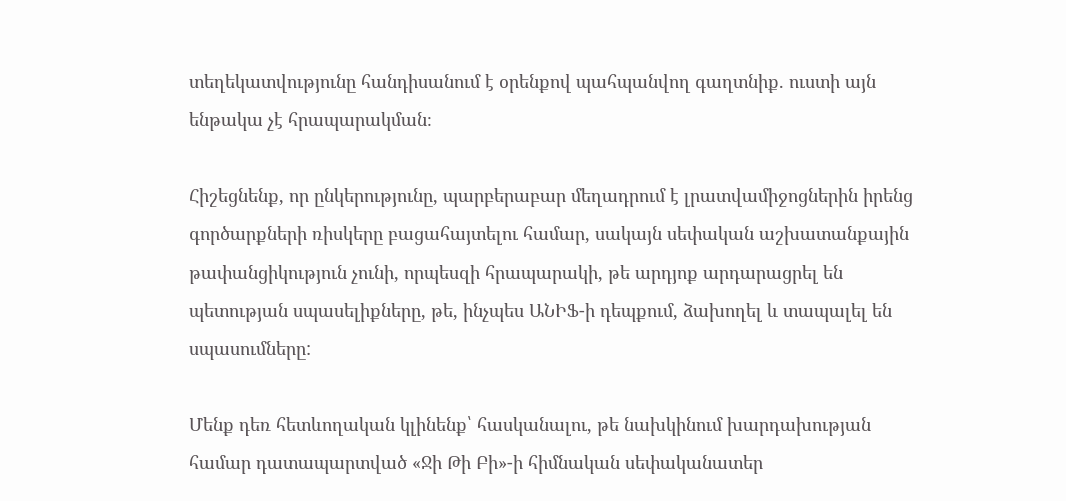տեղեկատվությունը հանդիսանում է օրենքով պահպանվող գաղտնիք. ուստի այն ենթակա չէ հրապարակման։

Հիշեցնենք, որ ընկերությունը, պարբերաբար մեղադրում է լրատվամիջոցներին իրենց գործարքների ռիսկերը բացահայտելու համար, սակայն սեփական աշխատանքային թափանցիկություն չունի, որպեսզի հրապարակի, թե արդյոք արդարացրել են պետության սպասելիքները, թե, ինչպես ԱՆԻՖ-ի դեպքում, ձախողել և տապալել են սպասումները:

Մենք դեռ հետևողական կլինենք՝ հասկանալու, թե նախկինում խարդախության համար դատապարտված «Ջի Թի Բի»-ի հիմնական սեփականատեր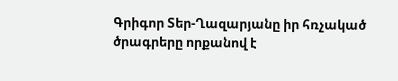Գրիգոր Տեր-Ղազարյանը իր հռչակած ծրագրերը որքանով է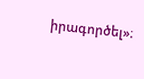իրագործել»։